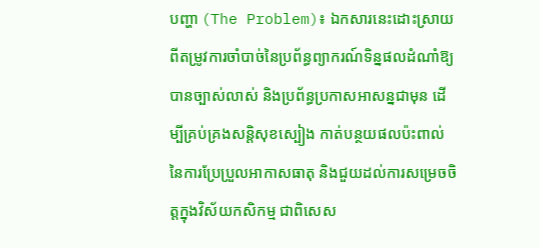បញ្ហា (The Problem)៖ ឯកសារនេះដោះស្រាយពីតម្រូវការចាំបាច់នៃប្រព័ន្ធព្យាករណ៍ទិន្នផលដំណាំឱ្យបានច្បាស់លាស់ និងប្រព័ន្ធប្រកាសអាសន្នជាមុន ដើម្បីគ្រប់គ្រងសន្តិសុខស្បៀង កាត់បន្ថយផលប៉ះពាល់នៃការប្រែប្រួលអាកាសធាតុ និងជួយដល់ការសម្រេចចិត្តក្នុងវិស័យកសិកម្ម ជាពិសេស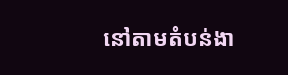នៅតាមតំបន់ងា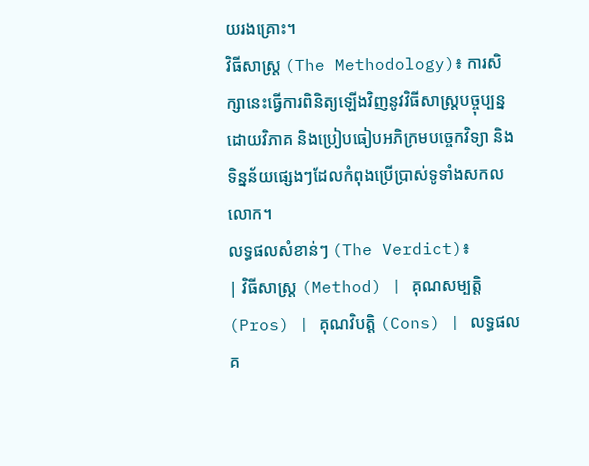យរងគ្រោះ។
វិធីសាស្ត្រ (The Methodology)៖ ការសិក្សានេះធ្វើការពិនិត្យឡើងវិញនូវវិធីសាស្ត្របច្ចុប្បន្ន ដោយវិភាគ និងប្រៀបធៀបអភិក្រមបច្ចេកវិទ្យា និងទិន្នន័យផ្សេងៗដែលកំពុងប្រើប្រាស់ទូទាំងសកលលោក។
លទ្ធផលសំខាន់ៗ (The Verdict)៖
| វិធីសាស្ត្រ (Method) | គុណសម្បត្តិ (Pros) | គុណវិបត្តិ (Cons) | លទ្ធផលគ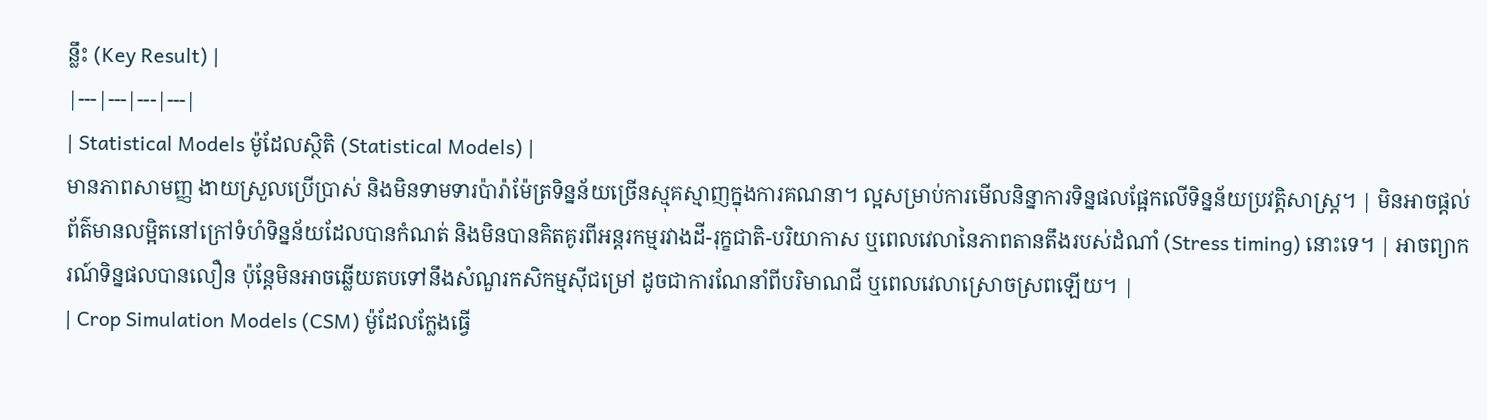ន្លឹះ (Key Result) |
|---|---|---|---|
| Statistical Models ម៉ូដែលស្ថិតិ (Statistical Models) |
មានភាពសាមញ្ញ ងាយស្រួលប្រើប្រាស់ និងមិនទាមទារប៉ារ៉ាម៉ែត្រទិន្នន័យច្រើនស្មុគស្មាញក្នុងការគណនា។ ល្អសម្រាប់ការមើលនិន្នាការទិន្នផលផ្អែកលើទិន្នន័យប្រវត្តិសាស្ត្រ។ | មិនអាចផ្តល់ព័ត៌មានលម្អិតនៅក្រៅទំហំទិន្នន័យដែលបានកំណត់ និងមិនបានគិតគូរពីអន្តរកម្មរវាងដី-រុក្ខជាតិ-បរិយាកាស ឬពេលវេលានៃភាពតានតឹងរបស់ដំណាំ (Stress timing) នោះទេ។ | អាចព្យាករណ៍ទិន្នផលបានលឿន ប៉ុន្តែមិនអាចឆ្លើយតបទៅនឹងសំណួរកសិកម្មស៊ីជម្រៅ ដូចជាការណែនាំពីបរិមាណជី ឬពេលវេលាស្រោចស្រពឡើយ។ |
| Crop Simulation Models (CSM) ម៉ូដែលក្លែងធ្វើ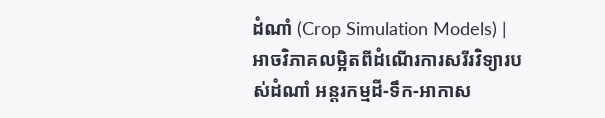ដំណាំ (Crop Simulation Models) |
អាចវិភាគលម្អិតពីដំណើរការសរីរវិទ្យារបស់ដំណាំ អន្តរកម្មដី-ទឹក-អាកាស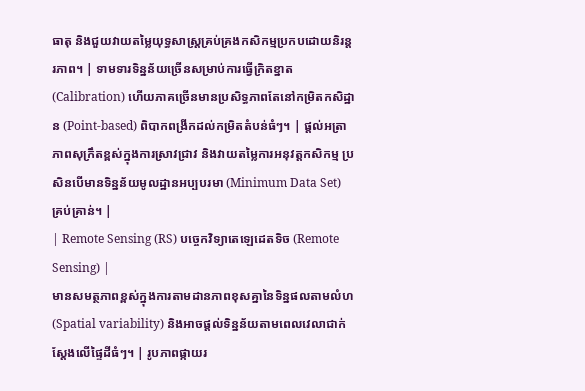ធាតុ និងជួយវាយតម្លៃយុទ្ធសាស្ត្រគ្រប់គ្រងកសិកម្មប្រកបដោយនិរន្តរភាព។ | ទាមទារទិន្នន័យច្រើនសម្រាប់ការធ្វើក្រិតខ្នាត (Calibration) ហើយភាគច្រើនមានប្រសិទ្ធភាពតែនៅកម្រិតកសិដ្ឋាន (Point-based) ពិបាកពង្រីកដល់កម្រិតតំបន់ធំៗ។ | ផ្តល់អត្រាភាពសុក្រឹតខ្ពស់ក្នុងការស្រាវជ្រាវ និងវាយតម្លៃការអនុវត្តកសិកម្ម ប្រសិនបើមានទិន្នន័យមូលដ្ឋានអប្បបរមា (Minimum Data Set) គ្រប់គ្រាន់។ |
| Remote Sensing (RS) បច្ចេកវិទ្យាតេឡេដេតទិច (Remote Sensing) |
មានសមត្ថភាពខ្ពស់ក្នុងការតាមដានភាពខុសគ្នានៃទិន្នផលតាមលំហ (Spatial variability) និងអាចផ្តល់ទិន្នន័យតាមពេលវេលាជាក់ស្តែងលើផ្ទៃដីធំៗ។ | រូបភាពផ្កាយរ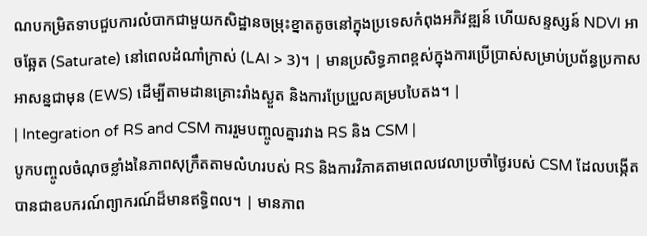ណបកម្រិតទាបជួបការលំបាកជាមួយកសិដ្ឋានចម្រុះខ្នាតតូចនៅក្នុងប្រទេសកំពុងអភិវឌ្ឍន៍ ហើយសន្ទស្សន៍ NDVI អាចឆ្អែត (Saturate) នៅពេលដំណាំក្រាស់ (LAI > 3)។ | មានប្រសិទ្ធភាពខ្ពស់ក្នុងការប្រើប្រាស់សម្រាប់ប្រព័ន្ធប្រកាសអាសន្នជាមុន (EWS) ដើម្បីតាមដានគ្រោះរាំងស្ងួត និងការប្រែប្រួលគម្របបៃតង។ |
| Integration of RS and CSM ការរួមបញ្ចូលគ្នារវាង RS និង CSM |
បូកបញ្ចូលចំណុចខ្លាំងនៃភាពសុក្រឹតតាមលំហរបស់ RS និងការវិភាគតាមពេលវេលាប្រចាំថ្ងៃរបស់ CSM ដែលបង្កើតបានជាឧបករណ៍ព្យាករណ៍ដ៏មានឥទ្ធិពល។ | មានភាព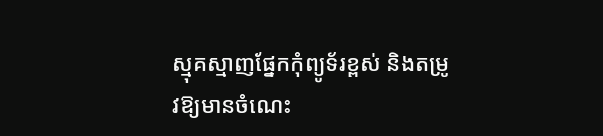ស្មុគស្មាញផ្នែកកុំព្យូទ័រខ្ពស់ និងតម្រូវឱ្យមានចំណេះ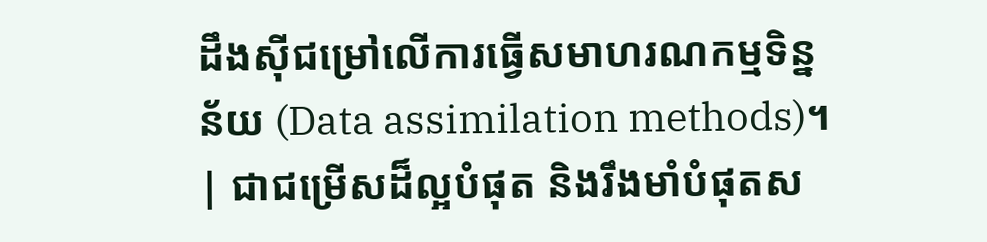ដឹងស៊ីជម្រៅលើការធ្វើសមាហរណកម្មទិន្នន័យ (Data assimilation methods)។ | ជាជម្រើសដ៏ល្អបំផុត និងរឹងមាំបំផុតស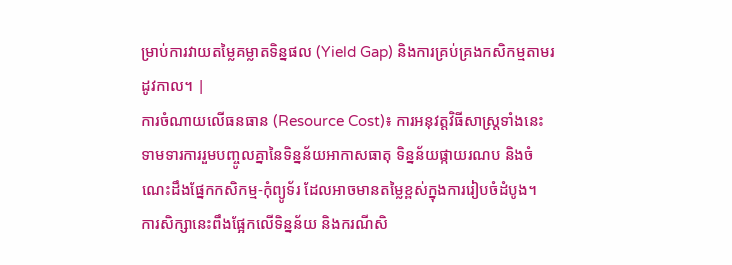ម្រាប់ការវាយតម្លៃគម្លាតទិន្នផល (Yield Gap) និងការគ្រប់គ្រងកសិកម្មតាមរដូវកាល។ |
ការចំណាយលើធនធាន (Resource Cost)៖ ការអនុវត្តវិធីសាស្ត្រទាំងនេះ ទាមទារការរួមបញ្ចូលគ្នានៃទិន្នន័យអាកាសធាតុ ទិន្នន័យផ្កាយរណប និងចំណេះដឹងផ្នែកកសិកម្ម-កុំព្យូទ័រ ដែលអាចមានតម្លៃខ្ពស់ក្នុងការរៀបចំដំបូង។
ការសិក្សានេះពឹងផ្អែកលើទិន្នន័យ និងករណីសិ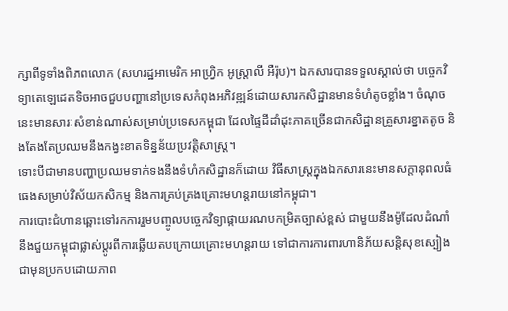ក្សាពីទូទាំងពិភពលោក (សហរដ្ឋអាមេរិក អាហ្វ្រិក អូស្ត្រាលី អឺរ៉ុប)។ ឯកសារបានទទួលស្គាល់ថា បច្ចេកវិទ្យាតេឡេដេតទិចអាចជួបបញ្ហានៅប្រទេសកំពុងអភិវឌ្ឍន៍ដោយសារកសិដ្ឋានមានទំហំតូចខ្លាំង។ ចំណុចនេះមានសារៈសំខាន់ណាស់សម្រាប់ប្រទេសកម្ពុជា ដែលផ្ទៃដីដាំដុះភាគច្រើនជាកសិដ្ឋានគ្រួសារខ្នាតតូច និងតែងតែប្រឈមនឹងកង្វះខាតទិន្នន័យប្រវត្តិសាស្ត្រ។
ទោះបីជាមានបញ្ហាប្រឈមទាក់ទងនឹងទំហំកសិដ្ឋានក៏ដោយ វិធីសាស្ត្រក្នុងឯកសារនេះមានសក្តានុពលធំធេងសម្រាប់វិស័យកសិកម្ម និងការគ្រប់គ្រងគ្រោះមហន្តរាយនៅកម្ពុជា។
ការបោះជំហានឆ្ពោះទៅរកការរួមបញ្ចូលបច្ចេកវិទ្យាផ្កាយរណបកម្រិតច្បាស់ខ្ពស់ ជាមួយនឹងម៉ូដែលដំណាំ នឹងជួយកម្ពុជាផ្លាស់ប្តូរពីការឆ្លើយតបក្រោយគ្រោះមហន្តរាយ ទៅជាការការពារហានិភ័យសន្តិសុខស្បៀងជាមុនប្រកបដោយភាព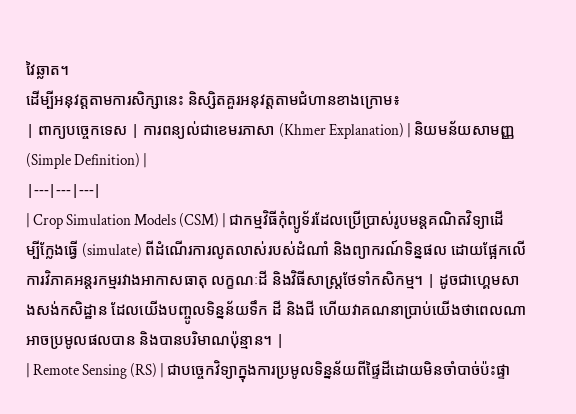វៃឆ្លាត។
ដើម្បីអនុវត្តតាមការសិក្សានេះ និស្សិតគួរអនុវត្តតាមជំហានខាងក្រោម៖
| ពាក្យបច្ចេកទេស | ការពន្យល់ជាខេមរភាសា (Khmer Explanation) | និយមន័យសាមញ្ញ (Simple Definition) |
|---|---|---|
| Crop Simulation Models (CSM) | ជាកម្មវិធីកុំព្យូទ័រដែលប្រើប្រាស់រូបមន្តគណិតវិទ្យាដើម្បីក្លែងធ្វើ (simulate) ពីដំណើរការលូតលាស់របស់ដំណាំ និងព្យាករណ៍ទិន្នផល ដោយផ្អែកលើការវិភាគអន្តរកម្មរវាងអាកាសធាតុ លក្ខណៈដី និងវិធីសាស្ត្រថែទាំកសិកម្ម។ | ដូចជាហ្គេមសាងសង់កសិដ្ឋាន ដែលយើងបញ្ចូលទិន្នន័យទឹក ដី និងជី ហើយវាគណនាប្រាប់យើងថាពេលណាអាចប្រមូលផលបាន និងបានបរិមាណប៉ុន្មាន។ |
| Remote Sensing (RS) | ជាបច្ចេកវិទ្យាក្នុងការប្រមូលទិន្នន័យពីផ្ទៃដីដោយមិនចាំបាច់ប៉ះផ្ទា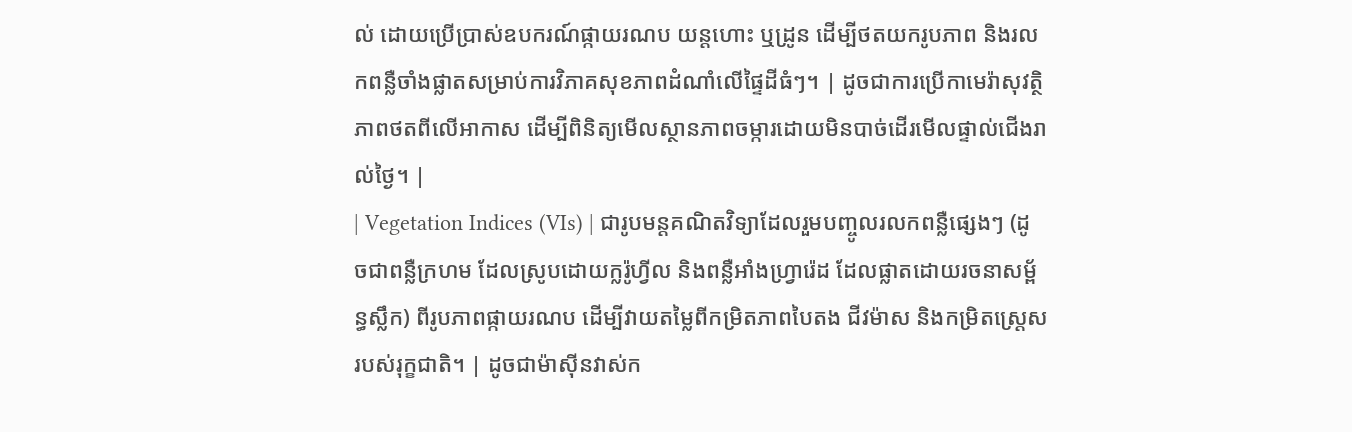ល់ ដោយប្រើប្រាស់ឧបករណ៍ផ្កាយរណប យន្តហោះ ឬដ្រូន ដើម្បីថតយករូបភាព និងរលកពន្លឺចាំងផ្លាតសម្រាប់ការវិភាគសុខភាពដំណាំលើផ្ទៃដីធំៗ។ | ដូចជាការប្រើកាមេរ៉ាសុវត្ថិភាពថតពីលើអាកាស ដើម្បីពិនិត្យមើលស្ថានភាពចម្ការដោយមិនបាច់ដើរមើលផ្ទាល់ជើងរាល់ថ្ងៃ។ |
| Vegetation Indices (VIs) | ជារូបមន្តគណិតវិទ្យាដែលរួមបញ្ចូលរលកពន្លឺផ្សេងៗ (ដូចជាពន្លឺក្រហម ដែលស្រូបដោយក្លរ៉ូហ្វីល និងពន្លឺអាំងហ្វ្រារ៉េដ ដែលផ្លាតដោយរចនាសម្ព័ន្ធស្លឹក) ពីរូបភាពផ្កាយរណប ដើម្បីវាយតម្លៃពីកម្រិតភាពបៃតង ជីវម៉ាស និងកម្រិតស្រ្តេសរបស់រុក្ខជាតិ។ | ដូចជាម៉ាស៊ីនវាស់ក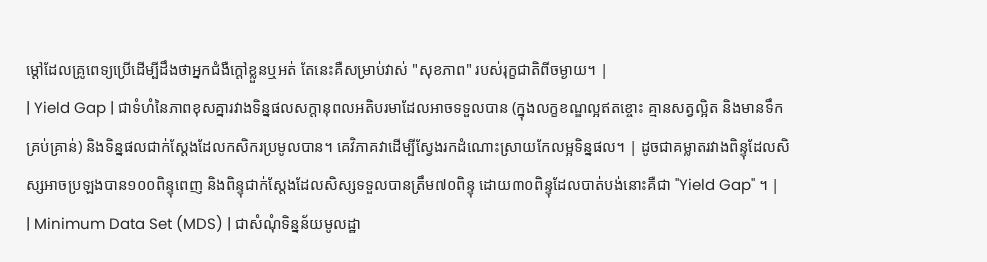ម្ដៅដែលគ្រូពេទ្យប្រើដើម្បីដឹងថាអ្នកជំងឺក្ដៅខ្លួនឬអត់ តែនេះគឺសម្រាប់វាស់ "សុខភាព" របស់រុក្ខជាតិពីចម្ងាយ។ |
| Yield Gap | ជាទំហំនៃភាពខុសគ្នារវាងទិន្នផលសក្តានុពលអតិបរមាដែលអាចទទួលបាន (ក្នុងលក្ខខណ្ឌល្អឥតខ្ចោះ គ្មានសត្វល្អិត និងមានទឹកគ្រប់គ្រាន់) និងទិន្នផលជាក់ស្តែងដែលកសិករប្រមូលបាន។ គេវិភាគវាដើម្បីស្វែងរកដំណោះស្រាយកែលម្អទិន្នផល។ | ដូចជាគម្លាតរវាងពិន្ទុដែលសិស្សអាចប្រឡងបាន១០០ពិន្ទុពេញ និងពិន្ទុជាក់ស្តែងដែលសិស្សទទួលបានត្រឹម៧០ពិន្ទុ ដោយ៣០ពិន្ទុដែលបាត់បង់នោះគឺជា "Yield Gap" ។ |
| Minimum Data Set (MDS) | ជាសំណុំទិន្នន័យមូលដ្ឋា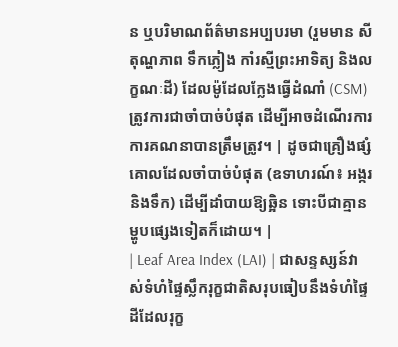ន ឬបរិមាណព័ត៌មានអប្បបរមា (រួមមាន សីតុណ្ហភាព ទឹកភ្លៀង កាំរស្មីព្រះអាទិត្យ និងលក្ខណៈដី) ដែលម៉ូដែលក្លែងធ្វើដំណាំ (CSM) ត្រូវការជាចាំបាច់បំផុត ដើម្បីអាចដំណើរការការគណនាបានត្រឹមត្រូវ។ | ដូចជាគ្រឿងផ្សំគោលដែលចាំបាច់បំផុត (ឧទាហរណ៍៖ អង្ករ និងទឹក) ដើម្បីដាំបាយឱ្យឆ្អិន ទោះបីជាគ្មានម្ហូបផ្សេងទៀតក៏ដោយ។ |
| Leaf Area Index (LAI) | ជាសន្ទស្សន៍វាស់ទំហំផ្ទៃស្លឹករុក្ខជាតិសរុបធៀបនឹងទំហំផ្ទៃដីដែលរុក្ខ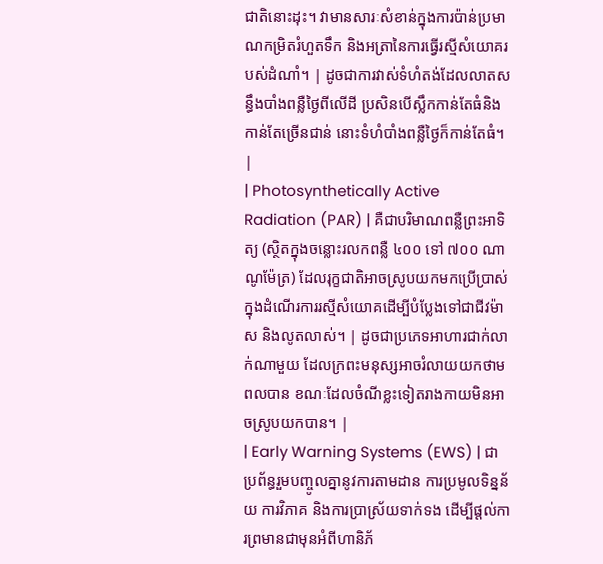ជាតិនោះដុះ។ វាមានសារៈសំខាន់ក្នុងការប៉ាន់ប្រមាណកម្រិតរំហួតទឹក និងអត្រានៃការធ្វើរស្មីសំយោគរបស់ដំណាំ។ | ដូចជាការវាស់ទំហំតង់ដែលលាតសន្ធឹងបាំងពន្លឺថ្ងៃពីលើដី ប្រសិនបើស្លឹកកាន់តែធំនិងកាន់តែច្រើនជាន់ នោះទំហំបាំងពន្លឺថ្ងៃក៏កាន់តែធំ។ |
| Photosynthetically Active Radiation (PAR) | គឺជាបរិមាណពន្លឺព្រះអាទិត្យ (ស្ថិតក្នុងចន្លោះរលកពន្លឺ ៤០០ ទៅ ៧០០ ណាណូម៉ែត្រ) ដែលរុក្ខជាតិអាចស្រូបយកមកប្រើប្រាស់ក្នុងដំណើរការរស្មីសំយោគដើម្បីបំប្លែងទៅជាជីវម៉ាស និងលូតលាស់។ | ដូចជាប្រភេទអាហារជាក់លាក់ណាមួយ ដែលក្រពះមនុស្សអាចរំលាយយកថាមពលបាន ខណៈដែលចំណីខ្លះទៀតរាងកាយមិនអាចស្រូបយកបាន។ |
| Early Warning Systems (EWS) | ជាប្រព័ន្ធរួមបញ្ចូលគ្នានូវការតាមដាន ការប្រមូលទិន្នន័យ ការវិភាគ និងការប្រាស្រ័យទាក់ទង ដើម្បីផ្តល់ការព្រមានជាមុនអំពីហានិភ័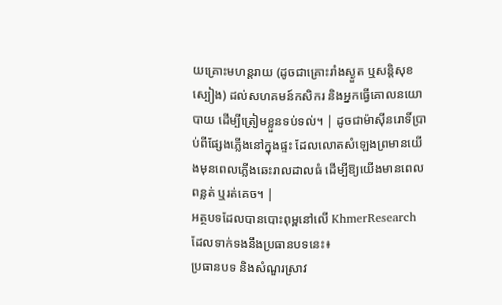យគ្រោះមហន្តរាយ (ដូចជាគ្រោះរាំងស្ងួត ឬសន្តិសុខស្បៀង) ដល់សហគមន៍កសិករ និងអ្នកធ្វើគោលនយោបាយ ដើម្បីត្រៀមខ្លួនទប់ទល់។ | ដូចជាម៉ាស៊ីនរោទិ៍ប្រាប់ពីផ្សែងភ្លើងនៅក្នុងផ្ទះ ដែលលោតសំឡេងព្រមានយើងមុនពេលភ្លើងឆេះរាលដាលធំ ដើម្បីឱ្យយើងមានពេលពន្លត់ ឬរត់គេច។ |
អត្ថបទដែលបានបោះពុម្ពនៅលើ KhmerResearch ដែលទាក់ទងនឹងប្រធានបទនេះ៖
ប្រធានបទ និងសំណួរស្រាវ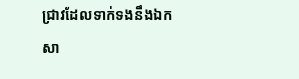ជ្រាវដែលទាក់ទងនឹងឯកសា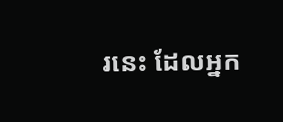រនេះ ដែលអ្នក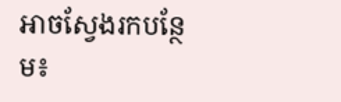អាចស្វែងរកបន្ថែម៖